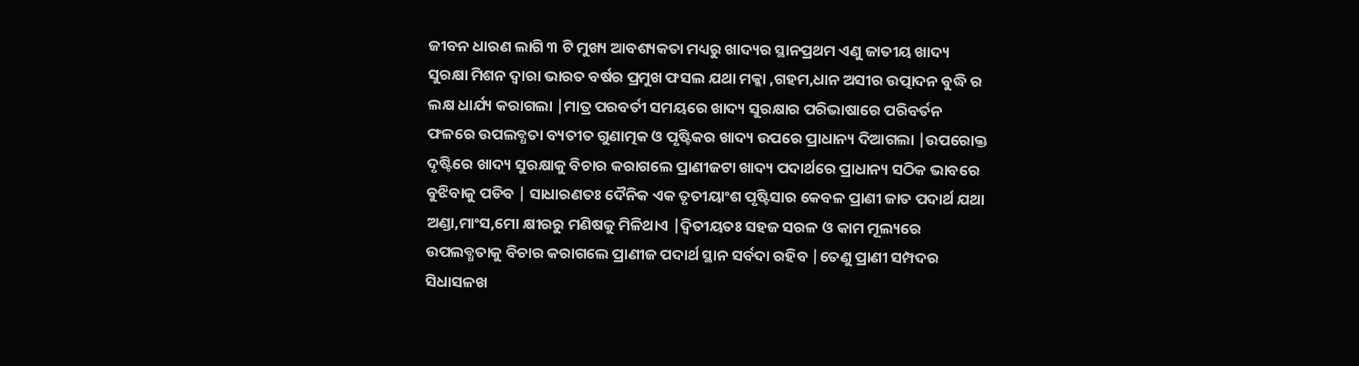ଜୀବନ ଧାରଣ ଲାଗି ୩ ଟି ମୁଖ୍ୟ ଆବଶ୍ୟକତା ମଧ୍ୟରୁ ଖାଦ୍ୟର ସ୍ଥାନପ୍ରଥମ ଏଣୁ ଜାତୀୟ ଖାଦ୍ୟ ସୁରକ୍ଷା ମିଶନ ଦ୍ୱାରା ଭାରତ ବର୍ଷର ପ୍ରମୁଖ ଫସଲ ଯଥା ମକ୍କା ,ଗହମ,ଧାନ ଅସୀର ଉତ୍ପାଦନ ବୁଦ୍ଧି ର ଲକ୍ଷ ଧାର୍ଯ୍ୟ କରାଗଲା |ମାତ୍ର ପରବର୍ତୀ ସମୟରେ ଖାଦ୍ୟ ସୁରକ୍ଷାର ପରିଭାଷାରେ ପରିବର୍ତନ ଫଳରେ ଉପଲବ୍ଧତା ବ୍ୟତୀତ ଗୁଣାତ୍ମକ ଓ ପୃଷ୍ଟିକର ଖାଦ୍ୟ ଉପରେ ପ୍ରାଧାନ୍ୟ ଦିଆଗଲା |ଉପରୋକ୍ତ ଦୃଷ୍ଟିରେ ଖାଦ୍ୟ ସୁରକ୍ଷାକୁ ବିଚାର କରାଗଲେ ପ୍ରାଣୀଜଟା ଖାଦ୍ୟ ପଦାର୍ଥରେ ପ୍ରାଧାନ୍ୟ ସଠିକ ଭାବରେ ବୁଝିବାକୁ ପଡିବ | ସାଧାରଣତଃ ଦୈନିକ ଏକ ତୃତୀୟାଂଶ ପୃଷ୍ଟିସାର କେବଳ ପ୍ରାଣୀ ଜାତ ପଦାର୍ଥ ଯଥା ଅଣ୍ଡା,ମାଂସ,ମୋ କ୍ଷୀରରୁ ମଣିଷକୁ ମିଳିଥାଏ |ଦ୍ୱିତୀୟତଃ ସହଜ ସରଳ ଓ କାମ ମୂଲ୍ୟରେ ଉପଲବ୍ଧତାକୁ ବିଚାର କରାଗଲେ ପ୍ରାଣୀଜ ପଦାର୍ଥ ସ୍ଥାନ ସର୍ବଦା ରହିବ |ତେଣୁ ପ୍ରାଣୀ ସମ୍ପଦର ସିଧାସଳଖ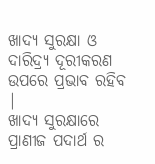ଖାଦ୍ୟ ସୁରକ୍ଷା ଓ ଦାରିଦ୍ର୍ୟ ଦୂରୀକରଣ ଉପରେ ପ୍ରଭାବ ରହିବ |
ଖାଦ୍ୟ ସୁରକ୍ଷାରେ ପ୍ରାଣୀଜ ପଦାର୍ଥ ର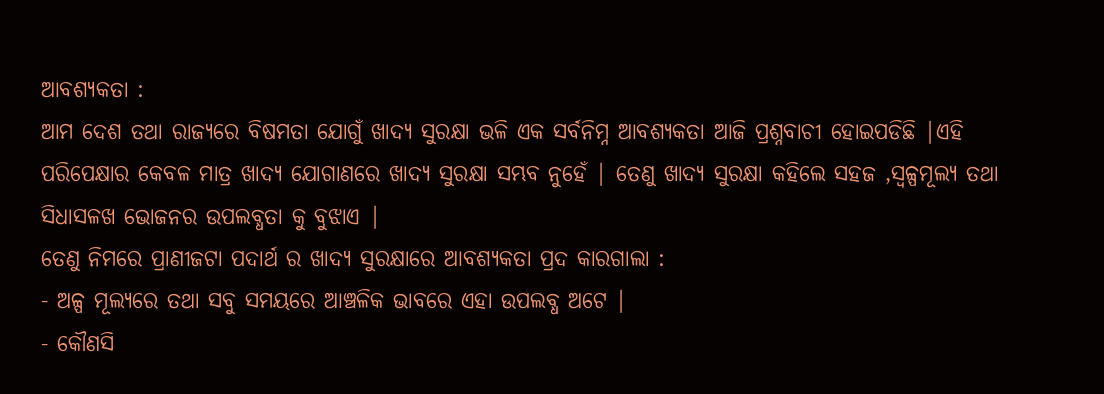ଆବଶ୍ୟକତା :
ଆମ ଦେଶ ତଥା ରାଜ୍ୟରେ ବିଷମତା ଯୋଗୁଁ ଖାଦ୍ୟ ସୁରକ୍ଷା ଭଳି ଏକ ସର୍ବନିମ୍ନ ଆବଶ୍ୟକତା ଆଜି ପ୍ରଶ୍ନବାଚୀ ହୋଇପଡିଛି |ଏହି ପରିପେକ୍ଷାର କେବଳ ମାତ୍ର ଖାଦ୍ୟ ଯୋଗାଣରେ ଖାଦ୍ୟ ସୁରକ୍ଷା ସମ୍ଭବ ନୁହେଁ | ତେଣୁ ଖାଦ୍ୟ ସୁରକ୍ଷା କହିଲେ ସହଜ ,ସ୍ବଳ୍ପମୂଲ୍ୟ ତଥା ସିଧାସଳଖ ଭୋଜନର ଉପଲବ୍ଧତା କୁ ବୁଝାଏ |
ତେଣୁ ନିମରେ ପ୍ରାଣୀଜଟା ପଦାର୍ଥ ର ଖାଦ୍ୟ ସୁରକ୍ଷାରେ ଆବଶ୍ୟକତା ପ୍ରଦ କାରଗାଲା :
- ଅଳ୍ପ ମୂଲ୍ୟରେ ତଥା ସବୁ ସମୟରେ ଆଞ୍ଚଳିକ ଭାବରେ ଏହା ଉପଲବ୍ଧ ଅଟେ |
- କୌଣସି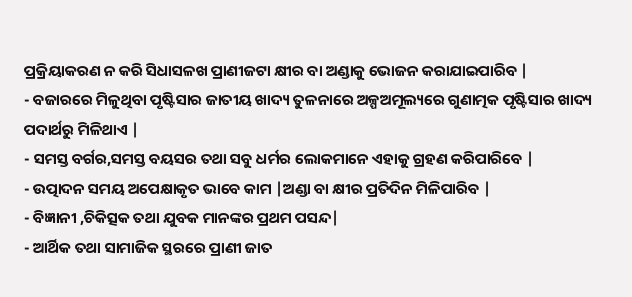ପ୍ରକ୍ରିୟାକରଣ ନ କରି ସିଧାସଳଖ ପ୍ରାଣୀଜଟା କ୍ଷୀର ବା ଅଣ୍ଡାକୁ ଭୋଜନ କରାଯାଇପାରିବ |
- ବଜାରରେ ମିଳୁଥିବା ପୃଷ୍ଟିସାର ଜାତୀୟ ଖାଦ୍ୟ ତୁଳନାରେ ଅଳ୍ପଅମୂଲ୍ୟରେ ଗୁଣାତ୍ମକ ପୃଷ୍ଟିସାର ଖାଦ୍ୟ ପଦାର୍ଥରୁ ମିଳିଥାଏ |
- ସମସ୍ତ ବର୍ଗର,ସମସ୍ତ ବୟସର ତଥା ସବୁ ଧର୍ମର ଲୋକମାନେ ଏହାକୁ ଗ୍ରହଣ କରିପାରିବେ |
- ଉତ୍ପାଦନ ସମୟ ଅପେକ୍ଷାକୃତ ଭାବେ କାମ |ଅଣ୍ଡା ବା କ୍ଷୀର ପ୍ରତିଦିନ ମିଳିପାରିବ |
- ବିଜ୍ଞାନୀ ,ଚିକିତ୍ସକ ତଥା ଯୁବକ ମାନଙ୍କର ପ୍ରଥମ ପସନ୍ଦ|
- ଆର୍ଥିକ ତଥା ସାମାଜିକ ସ୍ଥରରେ ପ୍ରାଣୀ ଜାତ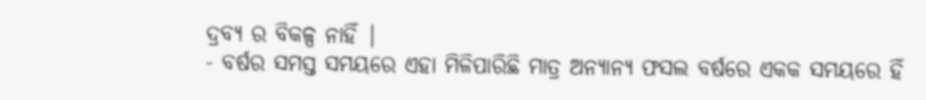ଦ୍ରବ୍ୟ ର ବିକଳ୍ପ ନାହିଁ |
- ବର୍ଷର ସମସ୍ତ ସମୟରେ ଏହା ମିଳିପାରିଛି ମାତ୍ର ଅନ୍ୟାନ୍ୟ ଫସଲ ବର୍ଷରେ ଏକକ ସମୟରେ ହିଁ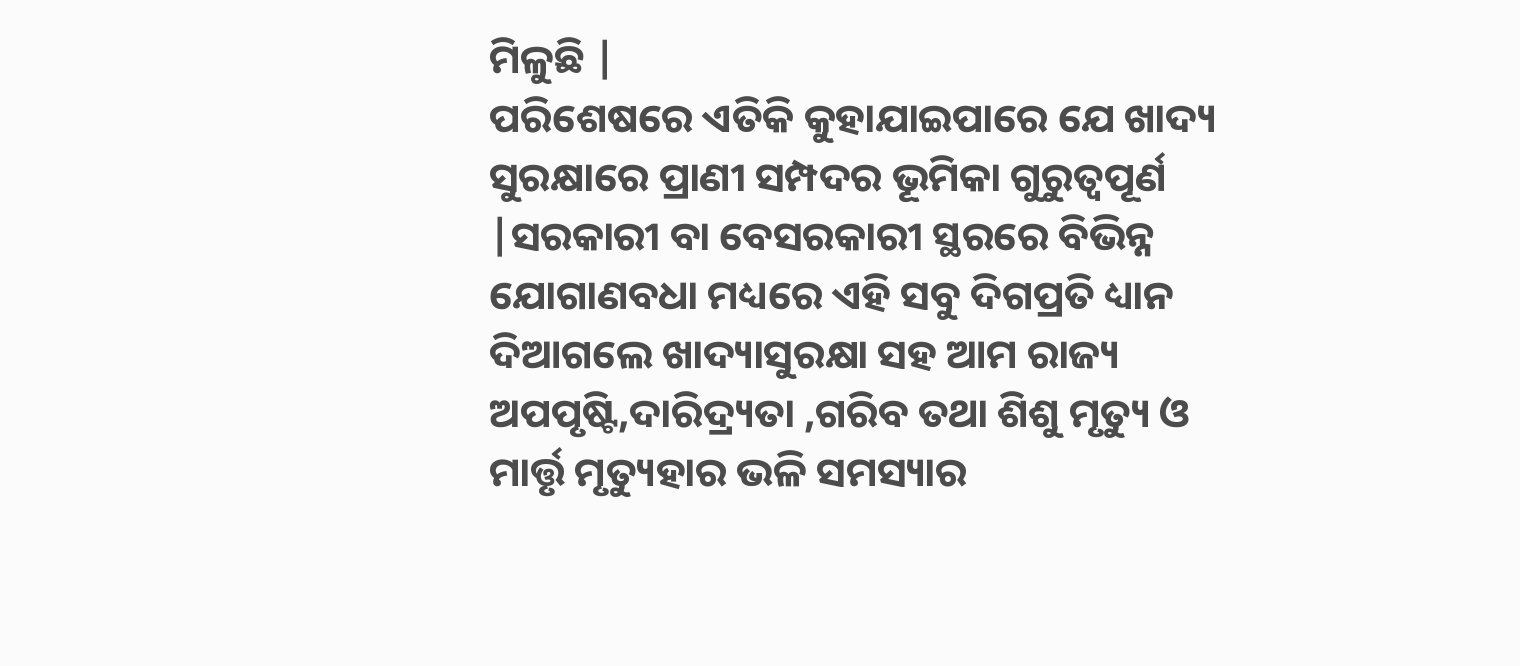ମିଳୁଛି |
ପରିଶେଷରେ ଏତିକି କୁହାଯାଇପାରେ ଯେ ଖାଦ୍ୟ ସୁରକ୍ଷାରେ ପ୍ରାଣୀ ସମ୍ପଦର ଭୂମିକା ଗୁରୁତ୍ୱପୂର୍ଣ |ସରକାରୀ ବା ବେସରକାରୀ ସ୍ଥରରେ ବିଭିନ୍ନ ଯୋଗାଣବଧା ମଧ୍ୟରେ ଏହି ସବୁ ଦିଗପ୍ରତି ଧ୍ୟାନ ଦିଆଗଲେ ଖାଦ୍ୟାସୁରକ୍ଷା ସହ ଆମ ରାଜ୍ୟ ଅପପୃଷ୍ଟି,ଦାରିଦ୍ର୍ୟତା ,ଗରିବ ତଥା ଶିଶୁ ମୃତ୍ୟୁ ଓ ମାର୍ତ୍ତୃ ମୃତ୍ୟୁହାର ଭଳି ସମସ୍ୟାର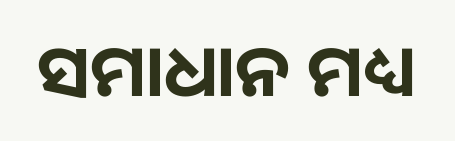ସମାଧାନ ମଧ୍ୟ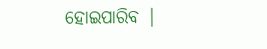ହୋଇପାରିବ |